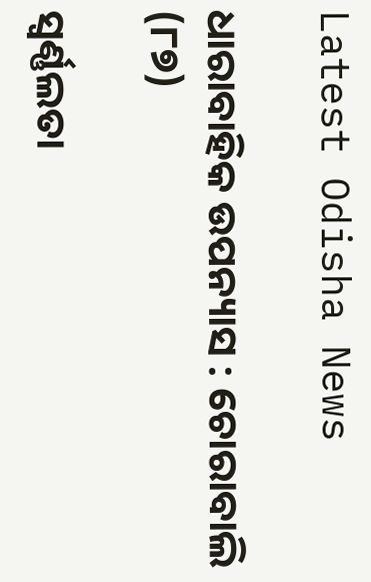Latest Odisha News

ଧାରାବାହିକ ଉପନ୍ୟାସ : ଚୋରାବାଲି (୮୭)

ସ୍ୱର୍ଣ୍ଣଲତା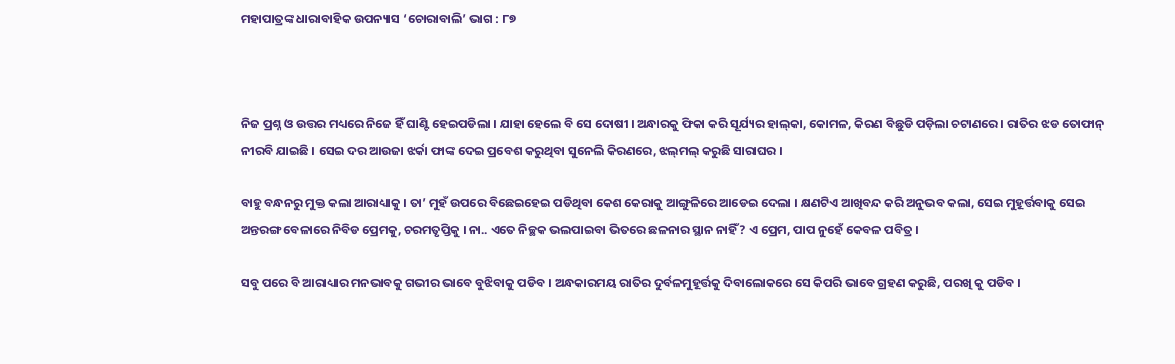ମହାପାତ୍ରଙ୍କ ଧାରାବାହିକ ଉପନ୍ୟାସ ‘ଚୋରାବାଲି’ ଭାଗ : ୮୭



ନିଜ ପ୍ରଶ୍ନ ଓ ଉତ୍ତର ମଧ୍ୟରେ ନିଜେ ହିଁ ଘାଣ୍ଟି ହେଇପଡିଲା । ଯାହା ହେଲେ ବି ସେ ଦୋଷୀ । ଅନ୍ଧାରକୁ ଫିକା କରି ସୂର୍ଯ୍ୟର ହାଲ୍‌କା, କୋମଳ, କିରଣ ବିଛୁଡି ପଡ଼ିଲା ଚଟାଣରେ । ରାତିର ଝଡ ତୋଫାନ୍ ନୀରବି ଯାଇଛି । ସେଇ ଦର ଆଉଜା ଝର୍କା ଫାଙ୍କ ଦେଇ ପ୍ରବେଶ କରୁଥିବା ସୁନେଲି କିରଣରେ, ଝଲ୍‌ମଲ୍ କରୁଛି ସାରାଘର ।

ବାହୁ ବନ୍ଧନରୁ ମୁକ୍ତ କଲା ଆରାଧ୍ୟାକୁ । ତା’ ମୁହଁ ଉପରେ ବିଛେଇହେଇ ପଡିଥିବା କେଶ କେରାକୁ ଆଙ୍ଗୁଳିରେ ଆଡେଇ ଦେଲା । କ୍ଷଣଟିଏ ଆଖିବନ୍ଦ କରି ଅନୁଭବ କଲା, ସେଇ ମୁହୂର୍ତ୍ତବାକୁ ସେଇ ଅନ୍ତରଙ୍ଗ ବେଳାରେ ନିବିଡ ପ୍ରେମକୁ, ଚରମତୃପ୍ତିକୁ । ନା.. ଏତେ ନିଚ୍ଛକ ଭଲପାଇବା ଭିତରେ ଛଳନାର ସ୍ଥାନ ନାହିଁ? ଏ ପ୍ରେମ, ପାପ ନୁହେଁ କେବଳ ପବିତ୍ର ।

ସବୁ ପରେ ବି ଆରାଧ୍ୟାର ମନଭାବକୁ ଗଭୀର ଭାବେ ବୁଝିବାକୁ ପଡିବ । ଅନ୍ଧକାରମୟ ରାତିର ଦୁର୍ବଳମୁହୂର୍ତ୍ତକୁ ଦିବାଲୋକରେ ସେ କିପରି ଭାବେ ଗ୍ରହଣ କରୁଛି, ପରଖି କୁ ପଡିବ ।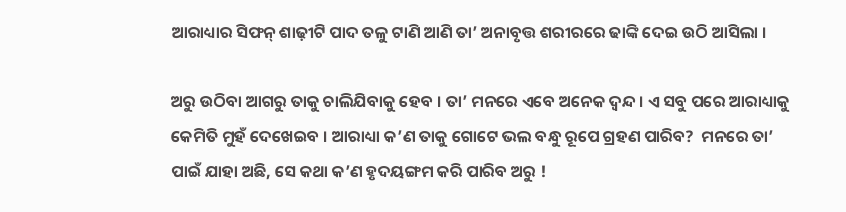ଆରାଧ୍ୟାର ସିଫନ୍ ଶାଢ଼ୀଟି ପାଦ ତଳୁ ଟାଣି ଆଣି ତା’ ଅନାବୃତ୍ତ ଶରୀରରେ ଢାଙ୍କି ଦେଇ ଉଠି ଆସିଲା ।

ଅରୁ ଉଠିବା ଆଗରୁ ତାକୁ ଚାଲିଯିବାକୁ ହେବ । ତା’ ମନରେ ଏବେ ଅନେକ ଦ୍ୱନ୍ଦ । ଏ ସବୁ ପରେ ଆରାଧ୍ୟାକୁ କେମିତି ମୁହଁ ଦେଖେଇବ । ଆରାଧ୍ୟା କ’ଣ ତାକୁ ଗୋଟେ ଭଲ ବନ୍ଧୁ ରୂପେ ଗ୍ରହଣ ପାରିବ?  ମନରେ ତା’ ପାଇଁ ଯାହା ଅଛି, ସେ କଥା କ’ଣ ହୃଦୟଙ୍ଗମ କରି ପାରିବ ଅରୁ !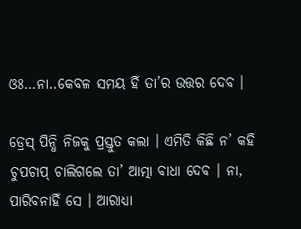ଓଃ…ନା..କେବଳ ସମୟ ହିଁ ତା’ର ଉତ୍ତର ଦେବ ।

ଡ୍ରେସ୍ ପିନ୍ଧି ନିଜକୁ ପ୍ରସ୍ତୁତ କଲା । ଏମିତି କିଛି ନ’ କହି ଚୁପଚାପ୍ ଚାଲିଗଲେ ତା’ ଆତ୍ମା ବାଧା ଦେବ । ନା, ପାରିବନାହିଁ ସେ । ଆରାଧ୍ୟା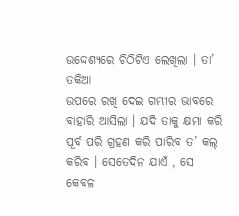ଉଦ୍ଦେଶ୍ୟରେ ଚିଠିଟିଏ ଲେଖିଲା । ତା’ ତକିଆ
ଉପରେ ରଖି ଦେଇ ଗମ୍ଭୀର ଭାବରେ ବାହାରି ଆସିଲା । ଯଦି ତାକୁ କ୍ଷମା କରି ପୂର୍ବ ପରି ଗ୍ରହଣ କରି ପାରିବ ତ’ କଲ୍ କରିବ । ସେତେଦିନ ଯାଏଁ , ସେ କେବଳ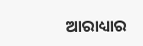ଆରାଧ୍ୟାର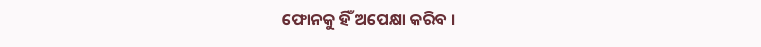ଫୋନକୁ ହିଁ ଅପେକ୍ଷା କରିବ ।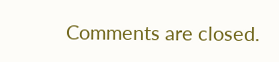Comments are closed.